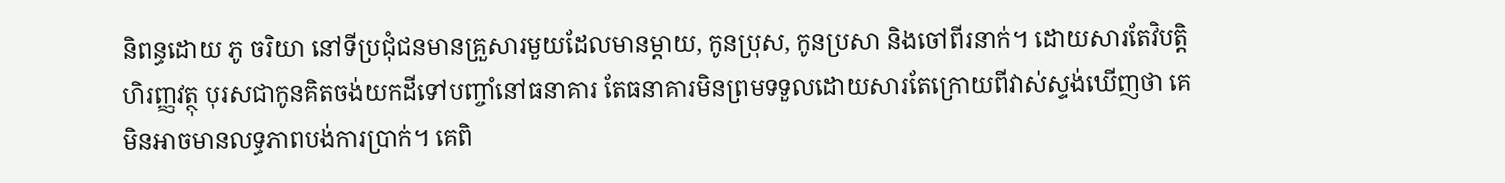និពន្ធដោយ ភូ ចរិយា នៅទីប្រជុំជនមានគ្រួសារមួយដែលមានម្តាយ, កូនប្រុស, កូនប្រសា និងចៅពីរនាក់។ ដោយសារតែវិបត្តិហិរញ្ញវត្ថុ បុរសជាកូនគិតចង់យកដីទៅបញ្ចាំនៅធនាគារ តែធនាគារមិនព្រមទទួលដោយសារតែក្រោយពីវាស់ស្ទង់ឃើញថា គេមិនអាចមានលទ្ធភាពបង់ការប្រាក់។ គេពិ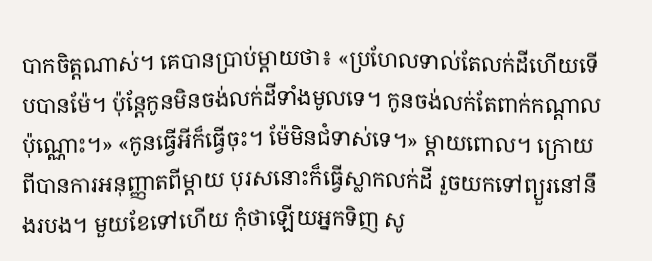បាកចិត្តណាស់។ គេបានប្រាប់ម្តាយថា៖ «ប្រហែលទាល់តែលក់ដីហើយទើបបានម៉ែ។ ប៉ុន្តែកូនមិនចង់លក់ដីទាំងមូលទេ។ កូនចង់លក់តែពាក់កណ្តាលប៉ុណ្ណោះ។» «កូនធ្វើអីក៏ធ្វើចុះ។ ម៉ែមិនជំទាស់ទេ។» ម្តាយពោល។ ក្រោយពីបានការអនុញ្ញាតពីម្តាយ បុរសនោះក៏ធ្វើស្លាកលក់ដី រួចយកទៅព្យួរនៅនឹងរបង។ មួយខែទៅហើយ កុំថាឡើយអ្នកទិញ សូ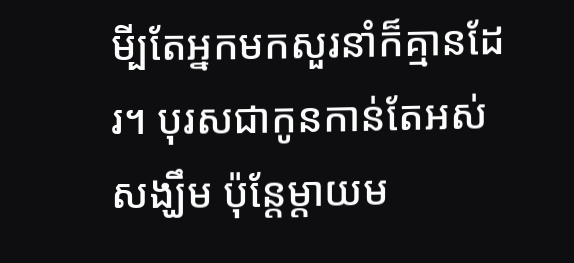មី្បតែអ្នកមកសួរនាំក៏គ្មានដែរ។ បុរសជាកូនកាន់តែអស់សង្ឃឹម ប៉ុន្តែម្តាយម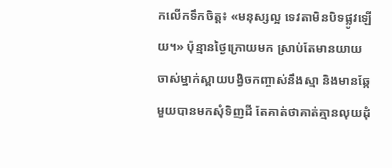កលើកទឹកចិត្ត៖ «មនុស្សល្អ ទេវតាមិនបិទផ្លូវឡើយ។» ប៉ុន្មានថ្ងៃក្រោយមក ស្រាប់តែមានយាយចាស់ម្នាក់ស្ពាយបង្វិចកញ្ចាស់នឹងស្មា និងមានឆ្កែមួយបានមកសុំទិញដី តែគាត់ថាគាត់គ្មានលុយដុំ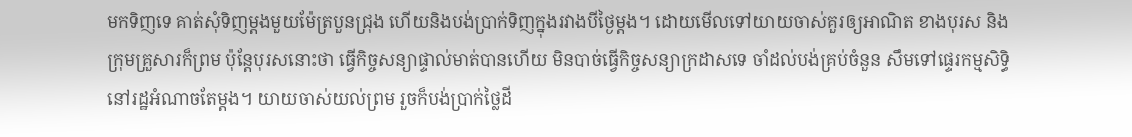មកទិញទេ គាត់សុំទិញម្តងមួយម៉ែត្របួនជ្រុង ហើយនិងបង់ប្រាក់ទិញក្នុងរវាងបីថ្ងៃម្តង។ ដោយមើលទៅយាយចាស់គួរឲ្យអាណិត ខាងបុរស និងក្រុមគ្រួសារក៏ព្រម ប៉ុន្តែបុរសនោះថា ធ្វើកិច្ចសន្យាផ្ទាល់មាត់បានហើយ មិនបាច់ធ្វើកិច្ចសន្យាក្រដាសទេ ចាំដល់បង់គ្រប់ចំនួន សឹមទៅផ្ទេរកម្មសិទ្ធិនៅរដ្ឋអំណាចតែម្តង។ យាយចាស់យល់ព្រម រួចក៏បង់ប្រាក់ថ្លៃដី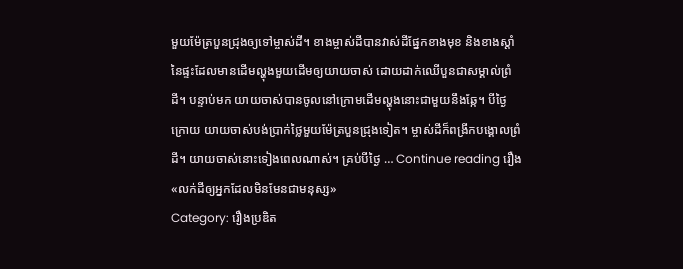មួយម៉ែត្របួនជ្រុងឲ្យទៅម្ចាស់ដី។ ខាងម្ចាស់ដីបានវាស់ដីផ្នែកខាងមុខ និងខាងស្តាំនៃផ្ទះដែលមានដើមល្ហុងមួយដើមឲ្យយាយចាស់ ដោយដាក់ឈើបួនជាសម្គាល់ព្រំដី។ បន្ទាប់មក យាយចាស់បានចូលនៅក្រោមដើមល្ហុងនោះជាមួយនឹងឆ្កែ។ បីថ្ងៃក្រោយ យាយចាស់បង់ប្រាក់ថ្លៃមួយម៉ែត្របួនជ្រុងទៀត។ ម្ចាស់ដីក៏ពង្រីកបង្គោលព្រំដី។ យាយចាស់នោះទៀងពេលណាស់។ គ្រប់បីថ្ងៃ … Continue reading រឿង «លក់ដីឲ្យអ្នកដែលមិនមែនជាមនុស្ស»
Category: រឿងប្រឌិត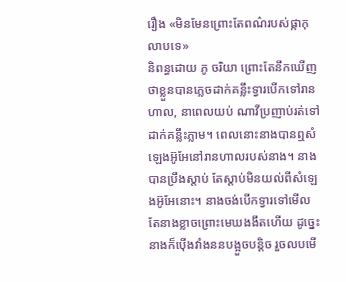រឿង «មិនមែនព្រោះតែពណ៌របស់ផ្កាកុលាបទេ»
និពន្ធដោយ ភូ ចរិយា ព្រោះតែនឹកឃើញថាខ្លួនបានភ្លេចដាក់គន្លឹះទ្វារបើកទៅរានហាល, នាពេលយប់ ណាវីប្រញាប់រត់ទៅដាក់គន្លឹះភ្លាម។ ពេលនោះនាងបានឮសំឡេងអ៊ូអែនៅរានហាលរបស់នាង។ នាងបានប្រឹងស្តាប់ តែស្តាប់មិនយល់ពីសំឡេងអ៊ូអែនោះ។ នាងចង់បើកទ្វារទៅមើល តែនាងខ្លាចព្រោះមេឃងងឹតហើយ ដូច្នេះនាងក៏ប៉ើងវាំងននបង្អួចបន្តិច រួចលបមើ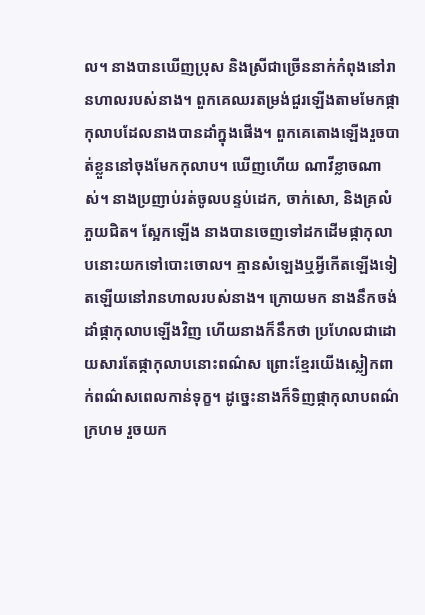ល។ នាងបានឃើញប្រុស និងស្រីជាច្រើននាក់កំពុងនៅរានហាលរបស់នាង។ ពួកគេឈរតម្រង់ជួរឡើងតាមមែកផ្កាកុលាបដែលនាងបានដាំក្នុងផើង។ ពួកគេតោងឡើងរួចបាត់ខ្លួននៅចុងមែកកុលាប។ ឃើញហើយ ណាវីខ្លាចណាស់។ នាងប្រញាប់រត់ចូលបន្ទប់ដេក, ចាក់សោ, និងគ្រលំភួយជិត។ ស្អែកឡើង នាងបានចេញទៅដកដើមផ្កាកុលាបនោះយកទៅបោះចោល។ គ្មានសំឡេងឬអ្វីកើតឡើងទៀតឡើយនៅរានហាលរបស់នាង។ ក្រោយមក នាងនឹកចង់ដាំផ្កាកុលាបឡើងវិញ ហើយនាងក៏នឹកថា ប្រហែលជាដោយសារតែផ្កាកុលាបនោះពណ៌ស ព្រោះខ្មែរយើងស្លៀកពាក់ពណ៌សពេលកាន់ទុក្ខ។ ដូច្នេះនាងក៏ទិញផ្កាកុលាបពណ៌ក្រហម រួចយក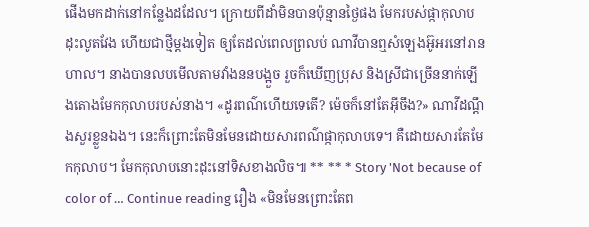ផើងមកដាក់នៅកន្លែងដដែល។ ក្រោយពីដាំមិនបានប៉ុន្មានថ្ងៃផង មែករបស់ផ្កាកុលាបដុះលូតវែង ហើយជាថ្មីម្តងទៀត ឲ្យតែដល់ពេលព្រលប់ ណាវីបានឮសំឡេងអ៊ូអរនៅរានហាល។ នាងបានលបមើលតាមវាំងននបង្អួច រួចក៏ឃើញប្រុស និងស្រីជាច្រើននាក់ឡើងតោងមែកកុលាបរបស់នាង។ «ដូរពណ៌ហើយទេតើ? ម៉េចក៏នៅតែអ៊ីចឹង?» ណាវីដណ្តឹងសួរខ្លួនឯង។ នេះក៏ព្រោះតែមិនមែនដោយសារពណ៌ផ្កាកុលាបទេ។ គឺដោយសារតែមែកកុលាប។ មែកកុលាបនោះដុះនៅទិសខាងលិច៕ ** ** * Story 'Not because of color of … Continue reading រឿង «មិនមែនព្រោះតែព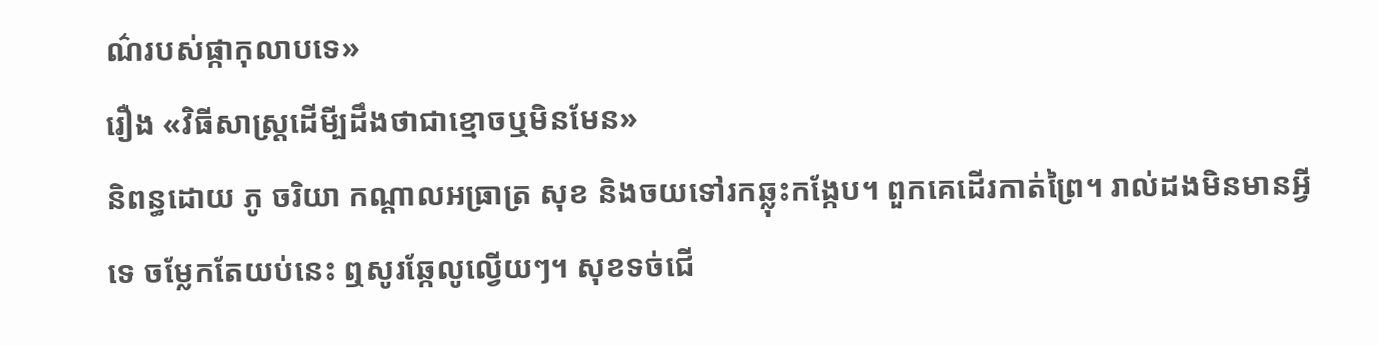ណ៌របស់ផ្កាកុលាបទេ»
រឿង «វិធីសាស្រ្តដើមី្បដឹងថាជាខ្មោចឬមិនមែន»
និពន្ធដោយ ភូ ចរិយា កណ្តាលអធ្រាត្រ សុខ និងចយទៅរកឆ្លុះកង្កែប។ ពួកគេដើរកាត់ព្រៃ។ រាល់ដងមិនមានអ្វីទេ ចម្លែកតែយប់នេះ ឮសូរឆ្កែលូល្វើយៗ។ សុខទច់ជើ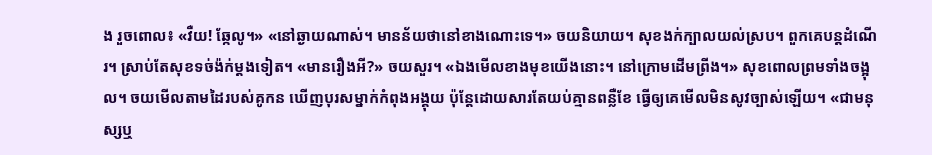ង រួចពោល៖ «វឺយ! ឆ្កែលូ។» «នៅឆ្ងាយណាស់។ មានន័យថានៅខាងណោះទេ។» ចយនិយាយ។ សុខងក់ក្បាលយល់ស្រប។ ពួកគេបន្តដំណើរ។ ស្រាប់តែសុខទច់ង៉ក់ម្តងទៀត។ «មានរឿងអី?» ចយសួរ។ «ឯងមើលខាងមុខយើងនោះ។ នៅក្រោមដើមព្រីង។» សុខពោលព្រមទាំងចង្អុល។ ចយមើលតាមដៃរបស់គូកន ឃើញបុរសម្នាក់កំពុងអង្គុយ ប៉ុន្តែដោយសារតែយប់គ្មានពន្លឺខែ ធ្វើឲ្យគេមើលមិនសូវច្បាស់ឡើយ។ «ជាមនុស្សឬ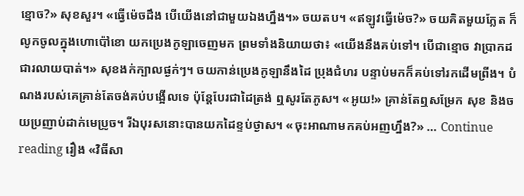ខ្មោច?» សុខសួរ។ «ធ្វើម៉េចដឹង បើយើងនៅជាមួយឯងហ្នឹង។» ចយតប។ «ឥឡូវធ្វើម៉េច?» ចយគិតមួយភ្លែត ក៏លូកចូលក្នុងហោប៉ៅខោ យកប្រេងកូឡាចេញមក ព្រមទាំងនិយាយថា៖ «យើងនឹងគប់ទៅ។ បើជាខ្មោច វាប្រាកដជារលាយបាត់។» សុខងក់ក្បាលផ្ងក់ៗ។ ចយកាន់ប្រេងកូឡានឹងដៃ ប្រុងជំហរ បន្ទាប់មកក៏គប់ទៅរកដើមព្រីង។ បំណងរបស់គេគ្រាន់តែចង់គប់បង្អើលទេ ប៉ុន្តែបែរជាដៃត្រង់ ឮសូរតែភូស។ «អូយ!» គ្រាន់តែឮសម្រែក សុខ និងចយប្រញាប់ដាក់មេប្រូច។ រីឯបុរសនោះបានយកដៃខ្ទប់ថ្ងាស។ «ចុះអាណាមកគប់អញហ្នឹង?» … Continue reading រឿង «វិធីសា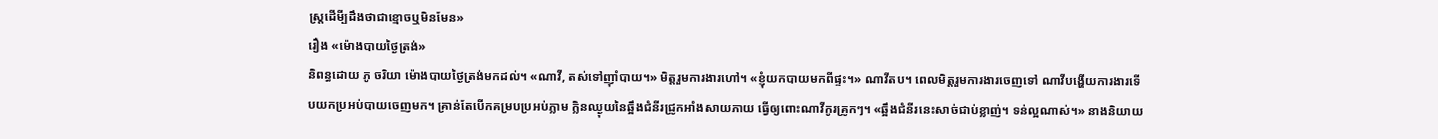ស្រ្តដើមី្បដឹងថាជាខ្មោចឬមិនមែន»
រឿង «ម៉ោងបាយថ្ងៃត្រង់»
និពន្ធដោយ ភូ ចរិយា ម៉ោងបាយថ្ងៃត្រង់មកដល់។ «ណាវី, តស់ទៅញ៉ាំបាយ។» មិត្តរួមការងារហៅ។ «ខ្ញុំយកបាយមកពីផ្ទះ។» ណាវីតប។ ពេលមិត្តរួមការងារចេញទៅ ណាវីបង្ហើយការងារទើបយកប្រអប់បាយចេញមក។ គ្រាន់តែបើកគម្របប្រអប់ភ្លាម ក្លិនឈ្ងុយនៃឆ្អឹងជំនីរជ្រូកអាំងសាយភាយ ធ្វើឲ្យពោះណាវីកូរគ្រូកៗ។ «ឆ្អឹងជំនីរនេះសាច់ជាប់ខ្លាញ់។ ទន់ល្អណាស់។» នាងនិយាយ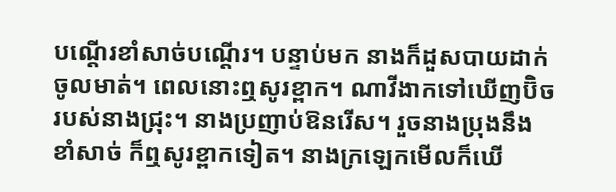បណ្តើរខាំសាច់បណ្តើរ។ បន្ទាប់មក នាងក៏ដួសបាយដាក់ចូលមាត់។ ពេលនោះឮសូរខ្ពាក។ ណាវីងាកទៅឃើញប៊ិចរបស់នាងជ្រុះ។ នាងប្រញាប់ឱនរើស។ រួចនាងប្រុងនឹងខាំសាច់ ក៏ឮសូរខ្ពាកទៀត។ នាងក្រឡេកមើលក៏ឃើ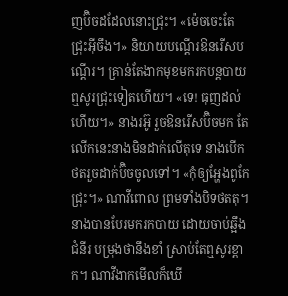ញប៊ិចដដែលនោះជ្រុះ។ «ម៉េចចេះតែជ្រុះអ៊ីចឹង។» និយាយបណ្តើរឱនរើសបណ្តើរ។ គ្រាន់តែងាកមុខមករកបន្តបាយ ឮសូរជ្រុះទៀតហើយ។ «ទេ! ធុញដល់ហើយ។» នាងរអ៊ូ រួចឱនរើសប៊ិចមក តែលើកនេះនាងមិនដាក់លើតុទេ នាងបើកថតរួចដាក់ប៊ិចចូលទៅ។ «កុំឲ្យអ្ហែងពូកែជ្រុះ។» ណាវីពោល ព្រមទាំងបិទថតតុ។ នាងបានបែរមករកបាយ ដោយចាប់ឆ្អឹងជំនីរ បម្រុងថានឹងខាំ ស្រាប់តែឮសូរខ្ពាក។ ណាវីងាកមើលក៏ឃើ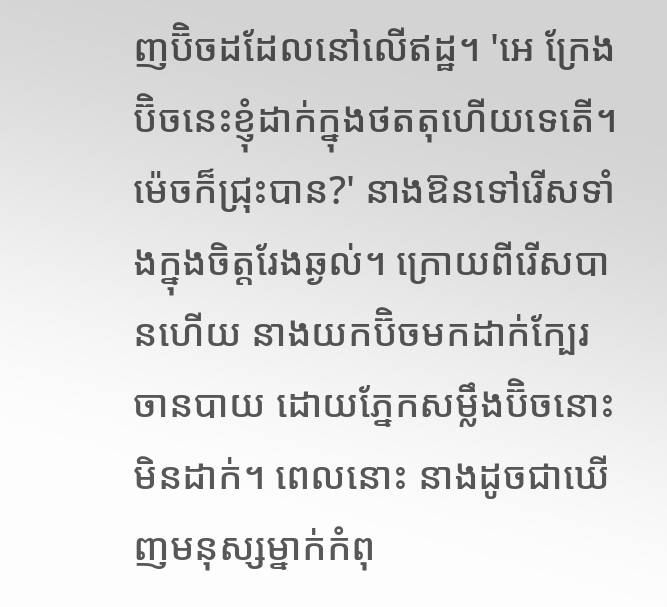ញប៊ិចដដែលនៅលើឥដ្ឋ។ 'អេ ក្រែងប៊ិចនេះខ្ញុំដាក់ក្នុងថតតុហើយទេតើ។ ម៉េចក៏ជ្រុះបាន?' នាងឱនទៅរើសទាំងក្នុងចិត្តរែងឆ្ងល់។ ក្រោយពីរើសបានហើយ នាងយកប៊ិចមកដាក់ក្បែរចានបាយ ដោយភ្នែកសម្លឹងប៊ិចនោះមិនដាក់។ ពេលនោះ នាងដូចជាឃើញមនុស្សម្នាក់កំពុ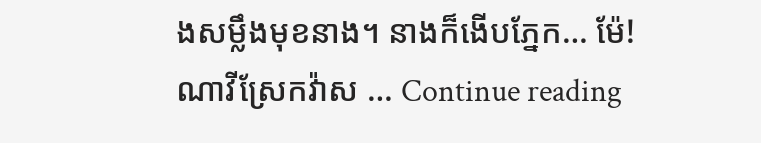ងសម្លឹងមុខនាង។ នាងក៏ងើបភ្នែក… ម៉ែ! ណាវីស្រែកវ៉ាស … Continue reading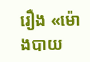រឿង «ម៉ោងបាយ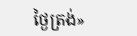ថ្ងៃត្រង់»